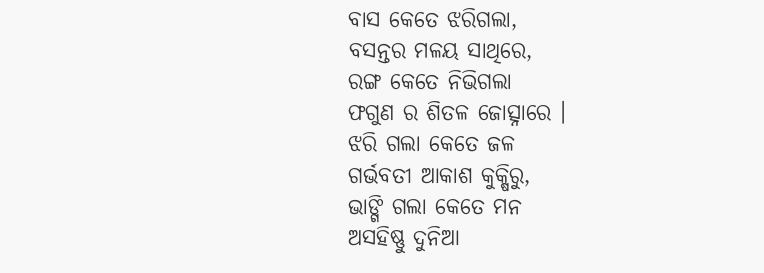ବାସ କେତେ ଝରିଗଲା,
ବସନ୍ତର ମଳୟ ସାଥିରେ,
ରଙ୍ଗ କେତେ ନିଭିଗଲା
ଫଗୁଣ ର ଶିତଳ ଜୋତ୍ସ୍ନାରେ ।
ଝରି ଗଲା କେତେ ଜଳ
ଗର୍ଭବତୀ ଆକାଶ କୁକ୍ଷିରୁ,
ଭାଙ୍ଗି ଗଲା କେତେ ମନ
ଅସହିଷ୍ଣୁ ଦୁନିଆ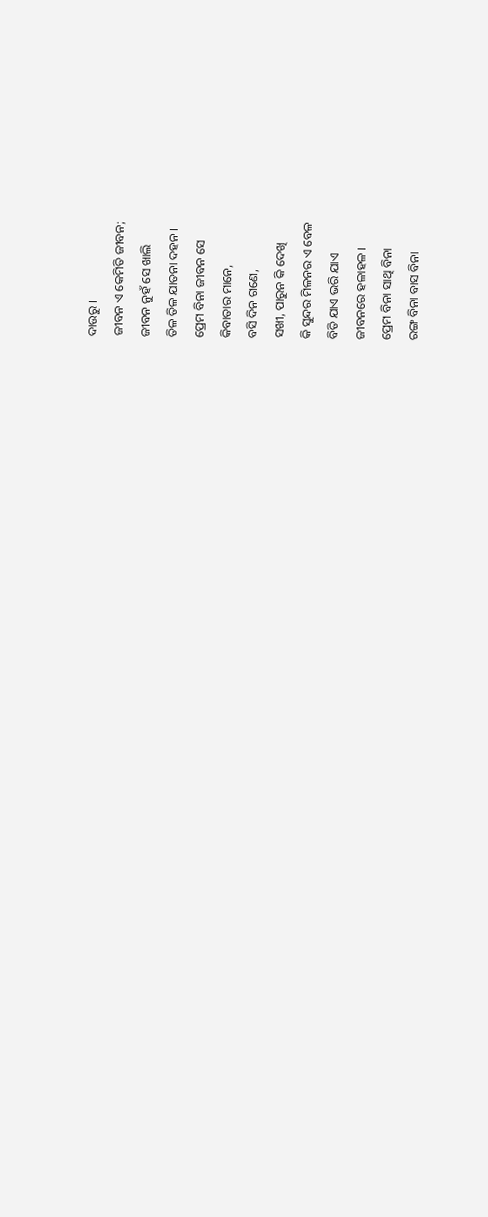ଦାଉରୁ ।
ଜୀବନ ଏ କେମିତି ଜୀବନ;
ଜୀବନ ନୁହଁ ସେ ଖାଲି
ତିଳ ତିଳ ଯାତନା ଦହନ ।
ପ୍ରେମ ବିନା ଜୀବନ ସେ
କିବାତାର ମାନେ,
ବସି ଦିନ ଗଣେ,
ସଖୀ, ପାରୁନ କି ଦେଖି
କି ସୁନ୍ଦର ମିଳନର ଏ ବେଳ
ବିତି ଯାଏ ଭରି ଯାଏ
ଜୀବନରେ ହଳାହଳ ।
ପ୍ରେମ ବିନା ସାଥି ବିନା
ରଙ୍ଗ ବିନା ବାସ ବିନା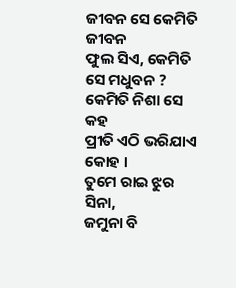ଜୀବନ ସେ କେମିତି ଜୀବନ
ଫୁଲ ସିଏ, କେମିତି ସେ ମଧୁବନ ?
କେମିତି ନିଶା ସେ କହ
ପ୍ରୀତି ଏଠି ଭରିଯାଏ କୋହ ।
ତୁମେ ରାଇ ଝୁର ସିନା,
ଜମୁନା ବି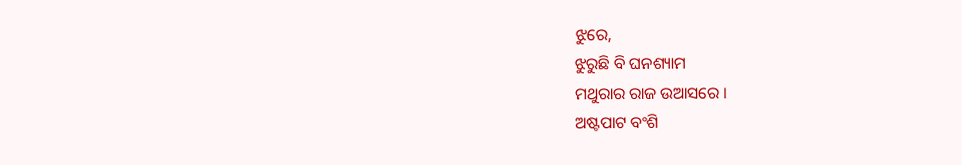ଝୁରେ,
ଝୁରୁଛି ବି ଘନଶ୍ୟାମ
ମଥୁରାର ରାଜ ଉଆସରେ ।
ଅଷ୍ଟପାଟ ବଂଶି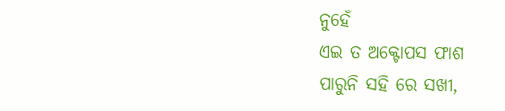ନୁହେଁ
ଏଇ ତ ଅକ୍ଟୋପସ ଫାଶ
ପାରୁନି ସହି ରେ ସଖୀ,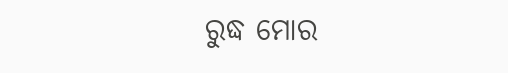ରୁଦ୍ଧ ମୋର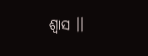ଶ୍ୱାସ ।।